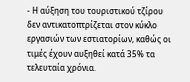- Η αύξηση του τουριστικού τζίρου δεν αντικατοπτρίζεται στον κύκλο εργασιών των εστιατορίων, καθώς οι τιμές έχουν αυξηθεί κατά 35% τα τελευταία χρόνια.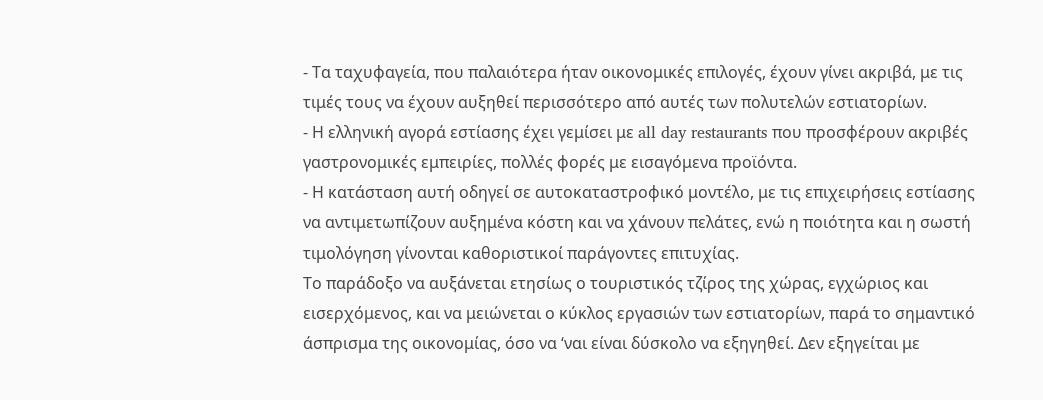- Τα ταχυφαγεία, που παλαιότερα ήταν οικονομικές επιλογές, έχουν γίνει ακριβά, με τις τιμές τους να έχουν αυξηθεί περισσότερο από αυτές των πολυτελών εστιατορίων.
- Η ελληνική αγορά εστίασης έχει γεμίσει με all day restaurants που προσφέρουν ακριβές γαστρονομικές εμπειρίες, πολλές φορές με εισαγόμενα προϊόντα.
- Η κατάσταση αυτή οδηγεί σε αυτοκαταστροφικό μοντέλο, με τις επιχειρήσεις εστίασης να αντιμετωπίζουν αυξημένα κόστη και να χάνουν πελάτες, ενώ η ποιότητα και η σωστή τιμολόγηση γίνονται καθοριστικοί παράγοντες επιτυχίας.
Το παράδοξο να αυξάνεται ετησίως ο τουριστικός τζίρος της χώρας, εγχώριος και εισερχόμενος, και να μειώνεται ο κύκλος εργασιών των εστιατορίων, παρά το σημαντικό άσπρισμα της οικονομίας, όσο να ‘ναι είναι δύσκολο να εξηγηθεί. Δεν εξηγείται με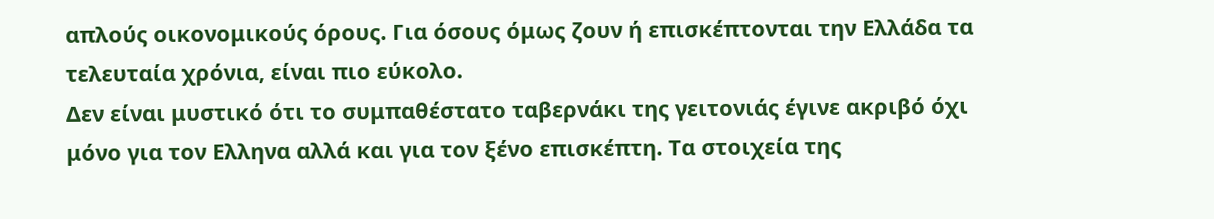απλούς οικονομικούς όρους. Για όσους όμως ζουν ή επισκέπτονται την Ελλάδα τα τελευταία χρόνια, είναι πιο εύκολο.
Δεν είναι μυστικό ότι το συμπαθέστατο ταβερνάκι της γειτονιάς έγινε ακριβό όχι μόνο για τον Ελληνα αλλά και για τον ξένο επισκέπτη. Τα στοιχεία της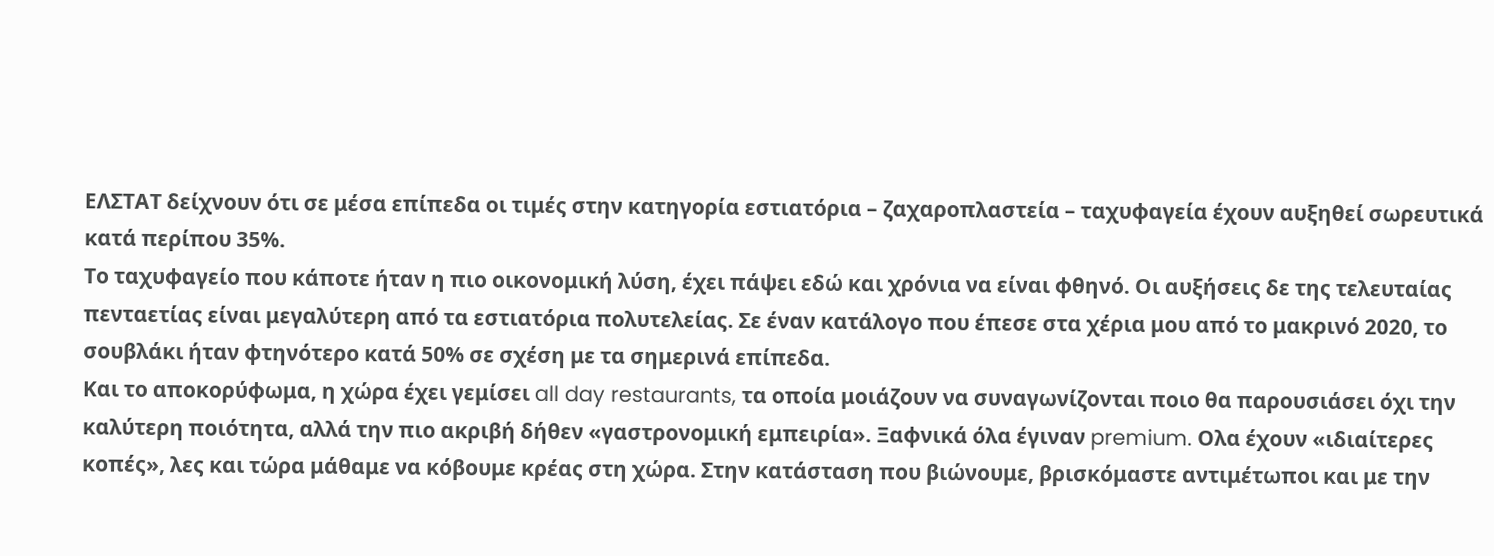ΕΛΣΤΑΤ δείχνουν ότι σε μέσα επίπεδα οι τιμές στην κατηγορία εστιατόρια – ζαχαροπλαστεία – ταχυφαγεία έχουν αυξηθεί σωρευτικά κατά περίπου 35%.
Το ταχυφαγείο που κάποτε ήταν η πιο οικονομική λύση, έχει πάψει εδώ και χρόνια να είναι φθηνό. Οι αυξήσεις δε της τελευταίας πενταετίας είναι μεγαλύτερη από τα εστιατόρια πολυτελείας. Σε έναν κατάλογο που έπεσε στα χέρια μου από το μακρινό 2020, το σουβλάκι ήταν φτηνότερο κατά 50% σε σχέση με τα σημερινά επίπεδα.
Και το αποκορύφωμα, η χώρα έχει γεμίσει all day restaurants, τα οποία μοιάζουν να συναγωνίζονται ποιο θα παρουσιάσει όχι την καλύτερη ποιότητα, αλλά την πιο ακριβή δήθεν «γαστρονομική εμπειρία». Ξαφνικά όλα έγιναν premium. Ολα έχουν «ιδιαίτερες κοπές», λες και τώρα μάθαμε να κόβουμε κρέας στη χώρα. Στην κατάσταση που βιώνουμε, βρισκόμαστε αντιμέτωποι και με την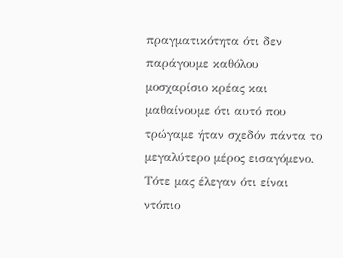πραγματικότητα ότι δεν παράγουμε καθόλου μοσχαρίσιο κρέας και μαθαίνουμε ότι αυτό που τρώγαμε ήταν σχεδόν πάντα το μεγαλύτερο μέρος εισαγόμενο. Τότε μας έλεγαν ότι είναι ντόπιο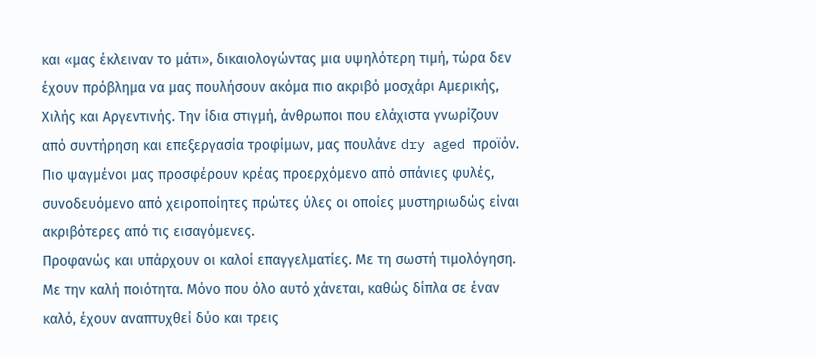και «μας έκλειναν το μάτι», δικαιολογώντας μια υψηλότερη τιμή, τώρα δεν έχουν πρόβλημα να μας πουλήσουν ακόμα πιο ακριβό μοσχάρι Αμερικής, Χιλής και Αργεντινής. Την ίδια στιγμή, άνθρωποι που ελάχιστα γνωρίζουν από συντήρηση και επεξεργασία τροφίμων, μας πουλάνε dry aged προϊόν. Πιο ψαγμένοι μας προσφέρουν κρέας προερχόμενο από σπάνιες φυλές, συνοδευόμενο από χειροποίητες πρώτες ύλες οι οποίες μυστηριωδώς είναι ακριβότερες από τις εισαγόμενες.
Προφανώς και υπάρχουν οι καλοί επαγγελματίες. Με τη σωστή τιμολόγηση. Με την καλή ποιότητα. Μόνο που όλο αυτό χάνεται, καθώς δίπλα σε έναν καλό, έχουν αναπτυχθεί δύο και τρεις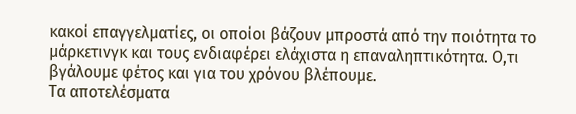κακοί επαγγελματίες, οι οποίοι βάζουν μπροστά από την ποιότητα το μάρκετινγκ και τους ενδιαφέρει ελάχιστα η επαναληπτικότητα. Ο,τι βγάλουμε φέτος και για του χρόνου βλέπουμε.
Τα αποτελέσματα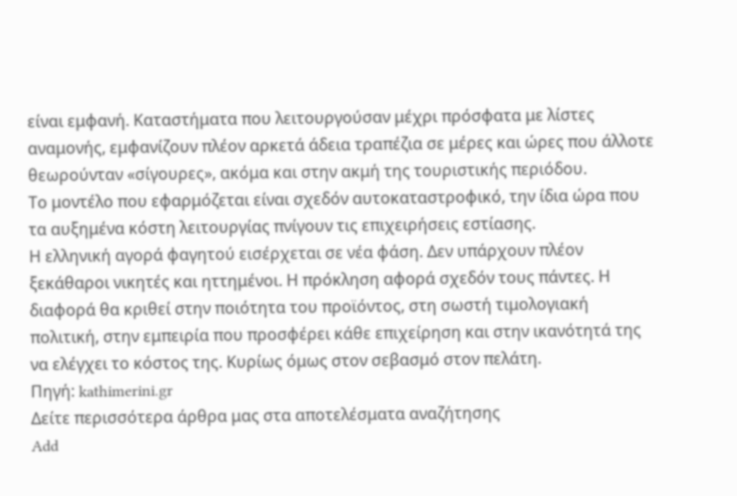είναι εμφανή. Καταστήματα που λειτουργούσαν μέχρι πρόσφατα με λίστες αναμονής, εμφανίζουν πλέον αρκετά άδεια τραπέζια σε μέρες και ώρες που άλλοτε θεωρούνταν «σίγουρες», ακόμα και στην ακμή της τουριστικής περιόδου.
Το μοντέλο που εφαρμόζεται είναι σχεδόν αυτοκαταστροφικό, την ίδια ώρα που τα αυξημένα κόστη λειτουργίας πνίγουν τις επιχειρήσεις εστίασης.
Η ελληνική αγορά φαγητού εισέρχεται σε νέα φάση. Δεν υπάρχουν πλέον ξεκάθαροι νικητές και ηττημένοι. Η πρόκληση αφορά σχεδόν τους πάντες. Η διαφορά θα κριθεί στην ποιότητα του προϊόντος, στη σωστή τιμολογιακή πολιτική, στην εμπειρία που προσφέρει κάθε επιχείρηση και στην ικανότητά της να ελέγχει το κόστος της. Κυρίως όμως στον σεβασμό στον πελάτη.
Πηγή: kathimerini.gr
Δείτε περισσότερα άρθρα μας στα αποτελέσματα αναζήτησης
Add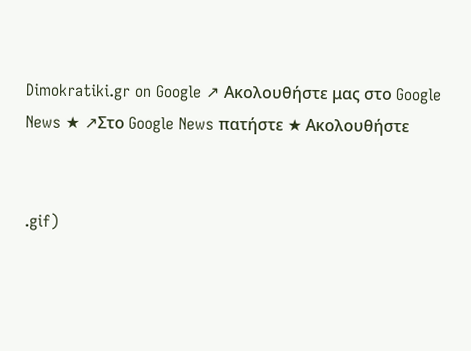Dimokratiki.gr on Google ↗ Ακολουθήστε μας στο Google News ★ ↗Στο Google News πατήστε ★ Ακολουθήστε


.gif)